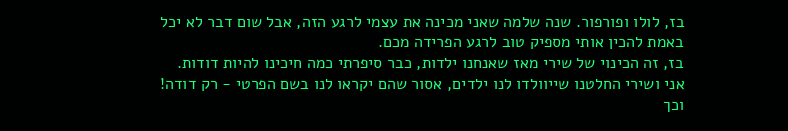בז, לולו ופורפור. שנה שלמה שאני מכינה את עצמי לרגע הזה, אבל שום דבר לא יכל באמת להכין אותי מספיק טוב לרגע הפרידה מכם.
בז, זה הכינוי של שירי מאז שאנחנו ילדות, כבר סיפרתי כמה חיכינו להיות דודות.
אני ושירי החלטנו שייוולדו לנו ילדים, אסור שהם יקראו לנו בשם הפרטי - רק דודה!
וכך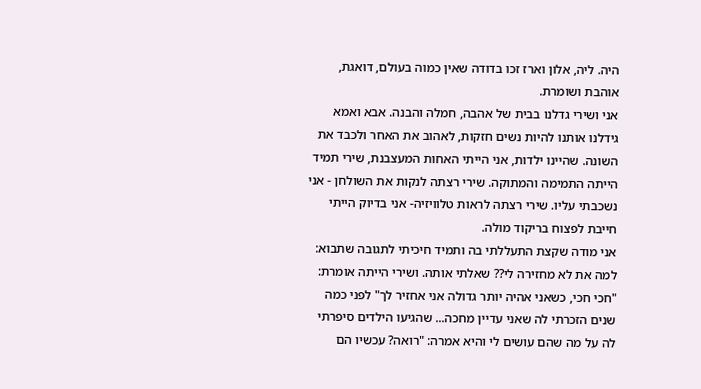היה. ליה, אלון וארז זכו בדודה שאין כמוה בעולם, דואגת, אוהבת ושומרת.
אני ושירי גדלנו בבית של אהבה, חמלה והבנה. אבא ואמא גידלנו אותנו להיות נשים חזקות, לאהוב את האחר ולכבד את השונה. שהיינו ילדות, אני הייתי האחות המעצבנת, שירי תמיד הייתה התמימה והמתוקה. שירי רצתה לנקות את השולחן - אני נשכבתי עליו. שירי רצתה לראות טלוויזיה- אני בדיוק הייתי חייבת לפצוח בריקוד מולה.
אני מודה שקצת התעללתי בה ותמיד חיכיתי לתגובה שתבוא: למה את לא מחזירה לי?? שאלתי אותה. ושירי הייתה אומרת: "חכי חכי, כשאני אהיה יותר גדולה אני אחזיר לך" לפני כמה שנים הזכרתי לה שאני עדיין מחכה... שהגיעו הילדים סיפרתי לה על מה שהם עושים לי והיא אמרה: "רואה? עכשיו הם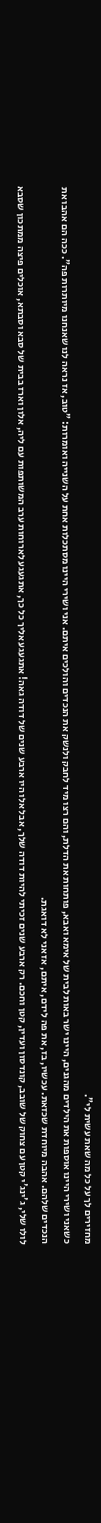מחזירים לך על כל מה שאת עשית לי".
כשאני ושירי היינו אוספות את הילדים מהגנים, היינו ישר באות לבית של אימא ואבא, פותחות את הדלת, והם רצו מיד לחבק ולנשק את הנכדים והולכים איתם. אני ושירי היינו מסתכלות אחת על השנייה ואומרות: "טוב, אז נראה לנו שאנחנו מיותרות פה". ככה הם אהבו את הנכדים שלהם. אהבה מיוחדת שכזאת. עכשיו, בז, את פה לידם, איתם, אז אני לא דואגת.
לולו שלי, ג'ינג'י קטן עם צחוק של שובב, קונדסון ועדין, קטן וחכם. רק ארבע שנים זכיתי להיות דודה שלך, אבל אלו היו ארבע שנים של דודה גאה! אתגעגע אליך כל כך, אתגעגע לארוחות ערב המשותפות עם ליה, אלון וארז בבית של סבא וסבתא, אוכלים פיצה ממתכון שסבא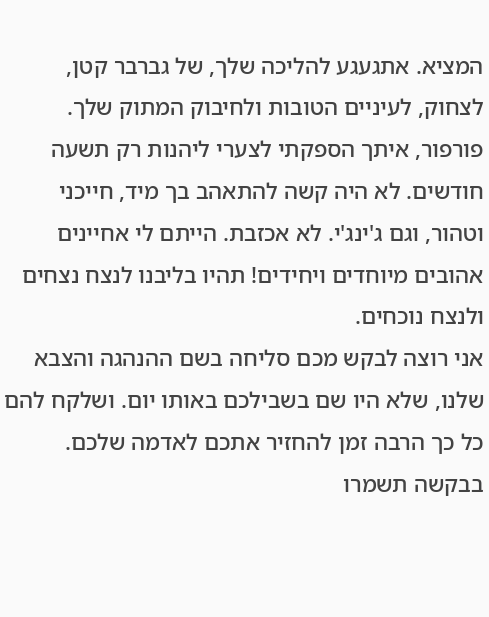המציא. אתגעגע להליכה שלך, של גברבר קטן, לצחוק, לעיניים הטובות ולחיבוק המתוק שלך.
פורפור, איתך הספקתי לצערי ליהנות רק תשעה חודשים. לא היה קשה להתאהב בך מיד, חייכני וטהור, וגם ג'ינג'י. לא אכזבת. הייתם לי אחיינים אהובים מיוחדים ויחידים! תהיו בליבנו לנצח נצחים ולנצח נוכחים.
אני רוצה לבקש מכם סליחה בשם ההנהגה והצבא שלנו, שלא היו שם בשבילכם באותו יום. ושלקח להם כל כך הרבה זמן להחזיר אתכם לאדמה שלכם. בבקשה תשמרו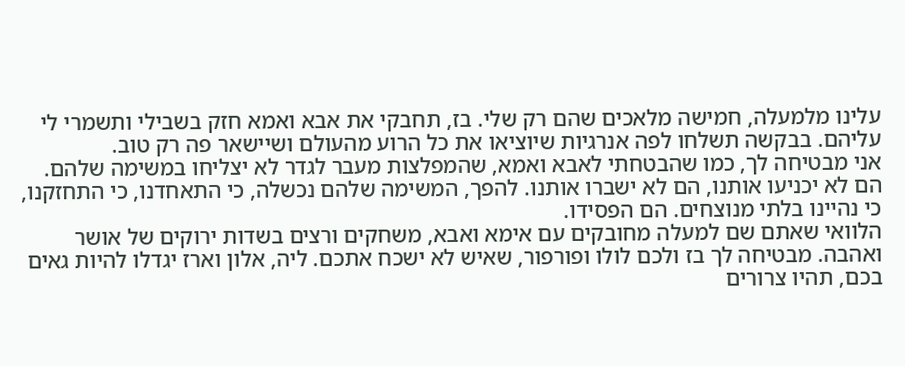עלינו מלמעלה, חמישה מלאכים שהם רק שלי. בז, תחבקי את אבא ואמא חזק בשבילי ותשמרי לי עליהם. בבקשה תשלחו לפה אנרגיות שיוציאו את כל הרוע מהעולם ושיישאר פה רק טוב.
אני מבטיחה לך, כמו שהבטחתי לאבא ואמא, שהמפלצות מעבר לגדר לא יצליחו במשימה שלהם. הם לא יכניעו אותנו, הם לא ישברו אותנו. להפך, המשימה שלהם נכשלה, כי התאחדנו, כי התחזקנו, כי נהיינו בלתי מנוצחים. הם הפסידו.
הלוואי שאתם שם למעלה מחובקים עם אימא ואבא, משחקים ורצים בשדות ירוקים של אושר ואהבה. מבטיחה לך בז ולכם לולו ופורפור, שאיש לא ישכח אתכם. ליה, אלון וארז יגדלו להיות גאים בכם, תהיו צרורים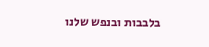בלבבות ובנפש שלנו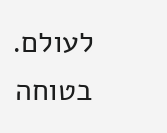לעולם. בטוחה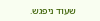שעוד ניפגש.